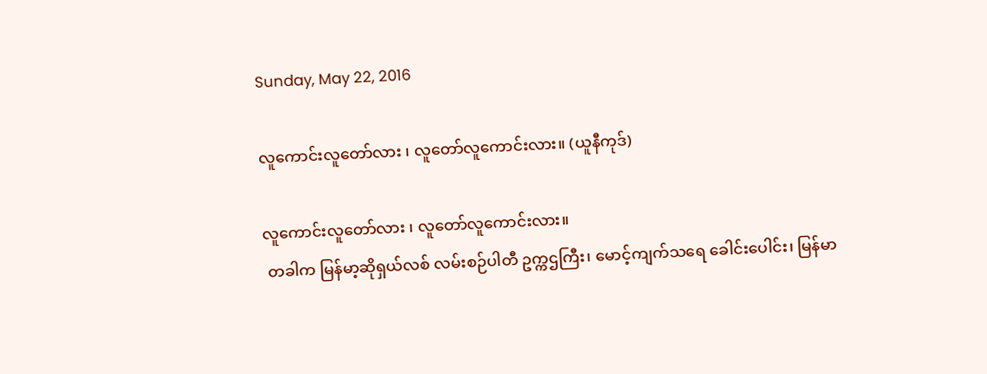Sunday, May 22, 2016

လူကောင်းလူတော်လား ၊ လူတော်လူကောင်းလား။ (ယူနီကုဒ်)

လူကောင်းလူတော်လား ၊ လူတော်လူကောင်းလား။
 တခါက မြန်မာ့ဆိုရှယ်လစ် လမ်းစဉ်ပါတီ ဥက္ကဌကြီး၊ မောင့်ကျက်သရေ ခေါင်းပေါင်း၊ မြန်မာ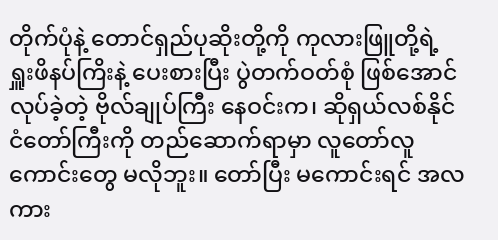တိုက်ပုံနဲ့ တောင်ရှည်ပုဆိုးတို့ကို ကုလားဖြူတို့ရဲ့ ရှူးဖိနပ်ကြိးနဲ့ ပေးစားပြီး ပွဲတက်ဝတ်စုံ ဖြစ်အောင်လုပ်ခဲ့တဲ့ ဗိုလ်ချုပ်ကြီး နေဝင်းက၊ ဆိုရှယ်လစ်နိုင်ငံတော်ကြီးကို တည်ဆောက်ရာမှာ လူတော်လူကောင်းတွေ မလိုဘူး။ တော်ပြီး မကောင်းရင် အလကား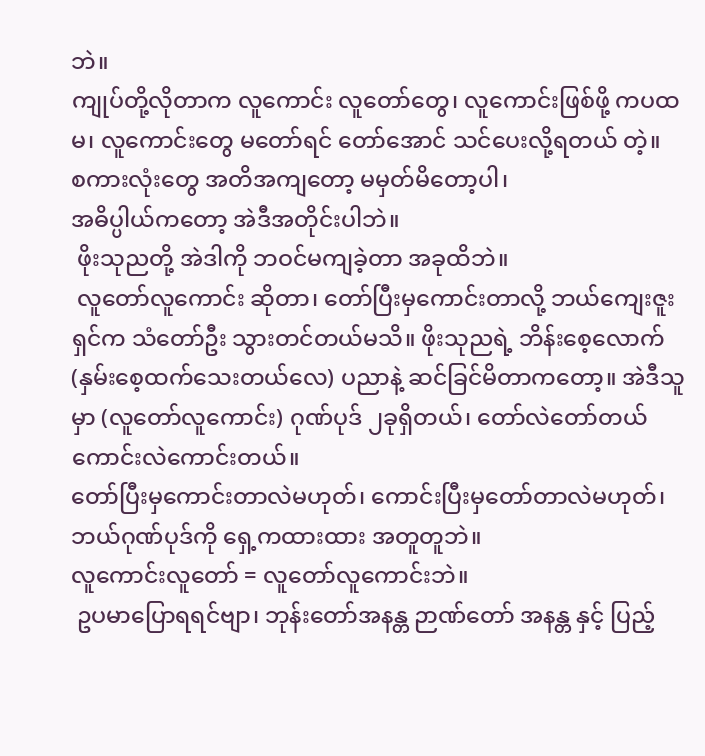ဘဲ။
ကျုပ်တို့လိုတာက လူကောင်း လူတော်တွေ၊ လူကောင်းဖြစ်ဖို့ ကပထမ၊ လူကောင်းတွေ မတော်ရင် တော်အောင် သင်ပေးလို့ရတယ် တဲ့။
စကားလုံးတွေ အတိအကျတော့ မမှတ်မိတော့ပါ၊
အဓိပ္ပါယ်ကတော့ အဲဒီအတိုင်းပါဘဲ။
 ဖိုးသုညတို့ အဲဒါကို ဘဝင်မကျခဲ့တာ အခုထိဘဲ။
 လူတော်လူကောင်း ဆိုတာ၊ တော်ပြီးမှကောင်းတာလို့ ဘယ်ကျေးဇူးရှင်က သံတော်ဦး သွားတင်တယ်မသိ။ ဖိုးသုညရဲ့ ဘိန်းစေ့လောက် (နှမ်းစေ့ထက်သေးတယ်လေ) ပညာနဲ့ ဆင်ခြင်မိတာကတော့။ အဲဒီသူမှာ (လူတော်လူကောင်း) ဂုဏ်ပုဒ် ၂ခုရှိတယ်၊ တော်လဲတော်တယ် ကောင်းလဲကောင်းတယ်။
တော်ပြီးမှကောင်းတာလဲမဟုတ်၊ ကောင်းပြီးမှတော်တာလဲမဟုတ်၊ ဘယ်ဂုဏ်ပုဒ်ကို ရှေ့ကထားထား အတူတူဘဲ။
လူကောင်းလူတော် = လူတော်လူကောင်းဘဲ။
 ဥပမာပြောရရင်ဗျာ၊ ဘုန်းတော်အနန္တ ဉာဏ်တော် အနန္တ နှင့် ပြည့်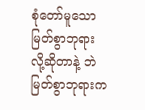စုံတော်မူသောမြတ်စွာဘုရား လို့ဆိုတာနဲ့ ဘဲ မြတ်စွာဘုရားက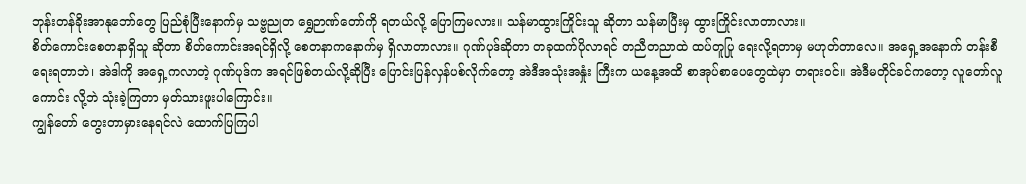ဘုန်းတန်ခိုးအာနုဘော်တွေ ပြည်စုံပြီးနောက်မှ သဗ္ဗညုတ ရွှေဉာဏ်တော်ကို ရတယ်လို့ ပြောကြမလား။ သန်မာထွားကြိုင်းသူ ဆိုတာ သန်မာပြီးမှ ထွားကြိုင်းလာတာလား။
စိတ်ကောင်းစေတနာရှိသူ ဆိုတာ စိတ်ကောင်းအရင်ရှိလို့ စေတနာကနောက်မှ ရှိလာတာလား။ ဂုဏ်ပုဒ်ဆိုတာ တခုထက်ပိုလာရင် တညီတညာထဲ ထပ်တူပြု ရေးလို့ရတာမှ မဟုတ်တာလေ။ အရှေ့အနောက် တန်းစီရေးရတာဘဲ၊ အဲဒါကို အရှေ့ကလာတဲ့ ဂုဏ်ပုဒ်က အရင်ဖြစ်တယ်လို့ဆိုပြီး ပြောင်းပြန်လှန်ပစ်လိုက်တော့ အဲဒီအသုံးအနှုံး ကြီးက ယနေ့အထိ စာအုပ်စာပေတွေထဲမှာ တရားဝင်။ အဲဒီမတိုင်ခင်ကတော့ လူတော်လူကောင်း လို့ဘဲ သုံးခဲ့ကြတာ မှတ်သားဖူးပါကြောင်း။
ကျွန်တော် တွေးတာမှားနေရင်လဲ ထောက်ပြကြပါ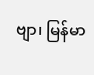ဗျာ၊ မြန်မာ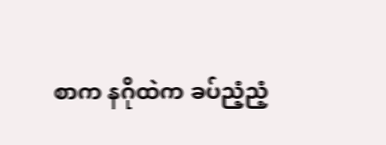စာက နဂိုထဲက ခပ်ညံ့ညံ့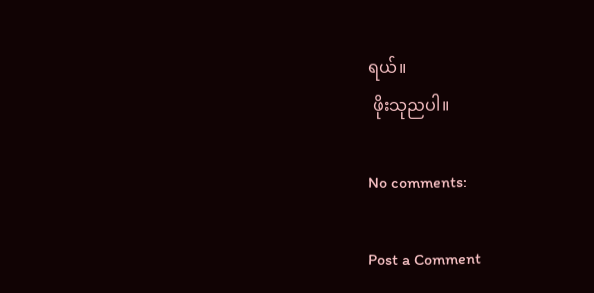ရယ်။
 ဖိုးသုညပါ။

No comments:

Post a Comment